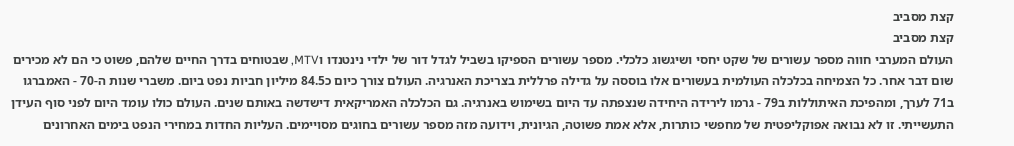קצת מסביב
קצת מסביב
העולם המערבי חווה מספר עשורים של שקט יחסי ושיגשוג כלכלי. מספר עשורים הספיקו בשביל לגדל דור של ילדי נינטנדו וMTV, שבטוחים בדרך החיים שלהם, פשוט כי הם לא מכירים שום דבר אחר. כל הצמיחה בכלכלה העולמית בעשורים אלו בוססה על גדילה פרללית בצריכת האנרגיה. העולם צורך כיום כ84.5 מיליון חביות נפט ביום. משברי שנות ה-70 - האמברגו ב71 לערך, ומהפיכת האיתוללות ב79 - גרמו לירידה היחידה שנצפתה עד היום בשימוש באנרגיה. גם הכלכלה האמריקאית דישדשה באותם שנים. העולם כולו עומד היום לפני סוף העידן התעשייתי. זו לא נבואה אפוקליפטית של מחפשי כותרות, אלא אמת פשוטה, הגיונית, וידועה מזה מספר עשורים בחוגים מסויימים. העליות החדות במחירי הנפט בימים האחרונים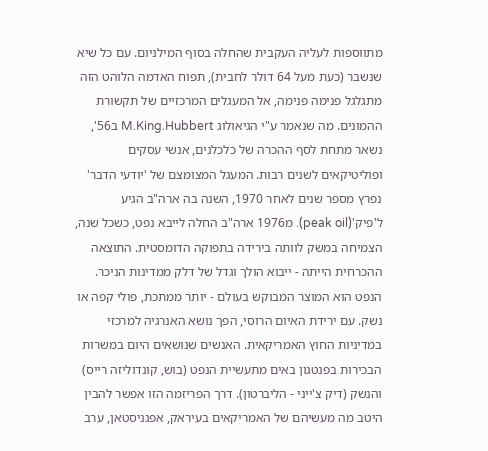מתווספות לעליה העקבית שהחלה בסוף המילניום. עם כל שיא שנשבר (כעת מעל 64 דולר לחבית), תפוח האדמה הלוהט הזה מתגלגל פנימה פנימה, אל המעגלים המרכזיים של תקשורת ההמונים. מה שנאמר ע"י הגיאולוג M.King.Hubbert ב56', נשאר מתחת לסף ההכרה של כלכלנים, אנשי עסקים ופוליטיקאים לשנים רבות. המעגל המצומצם של 'יודעי הדבר' נפרץ מספר שנים לאחר 1970, השנה בה ארה"ב הגיע ל'פיק'(peak oil). מ1976 ארה"ב החלה לייבא נפט, כשכל שנה, הצמיחה במשק לוותה בירידה בתפוקה הדומסטית. התוצאה ההכרחית הייתה - ייבוא הולך וגדל של דלק ממדינות הניכר. הנפט הוא המוצר המבוקש בעולם - יותר ממתכת, פולי קפה או נשק. עם ירידת האיום הרוסי, הפך נושא האנרגיה למרכזי במדיניות החוץ האמריקאית. האנשים שנושאים היום במשרות הבכירות בפנטגון באים מתעשיית הנפט (בוש, קונדוליזה רייס) והנשק (דיק צ'ייני - הליברטון). דרך הפריזמה הזו אפשר להבין היטב מה מעשיהם של האמריקאים בעיראק, אפגניסטאן, ערב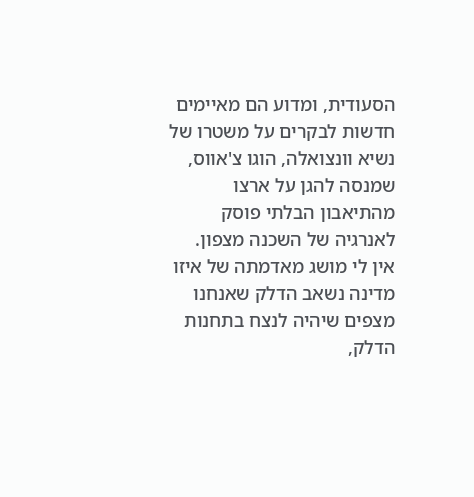הסעודית, ומדוע הם מאיימים חדשות לבקרים על משטרו של נשיא וונצואלה, הוגו צ'אווס, שמנסה להגן על ארצו מהתיאבון הבלתי פוסק לאנרגיה של השכנה מצפון. אין לי מושג מאדמתה של איזו מדינה נשאב הדלק שאנחנו מצפים שיהיה לנצח בתחנות הדלק,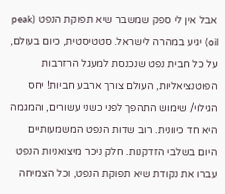אבל אין לי ספק שמשבר שיא תפוקת הנפט (peak oil) יגיע במהרה לישראל. סטטיסטית, כיום בעולם, על כל חבית נפט שנכנסת למעגל הרזרבות הפוטנציאליות, העולם צורך ארבע חביות! יחס הגילוי/ שימוש התהפך לפני כשני עשורים, והמגמה היא חד כיוונית. רוב שדות הנפט המשמעותיים היום בשלבי הזדקנות. חלק ניכר מיצואניות הנפט עברו את נקודת שיא תפוקת הנפט, וכל הצמיחה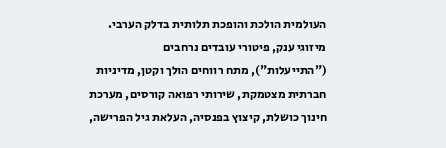העולמית הולכת והופכת תלותית בדלק הערבי. מיזוגי ענק, פיטורי עובדים נרחבים ("התייעלות"), מתח רווחים הולך וקטן, מדיניות חברתית מצטמקת, שירותי רפואה קורסים, מערכת חינוך כושלת, קיצוץ בפנסיה, העלאת גיל הפרישה,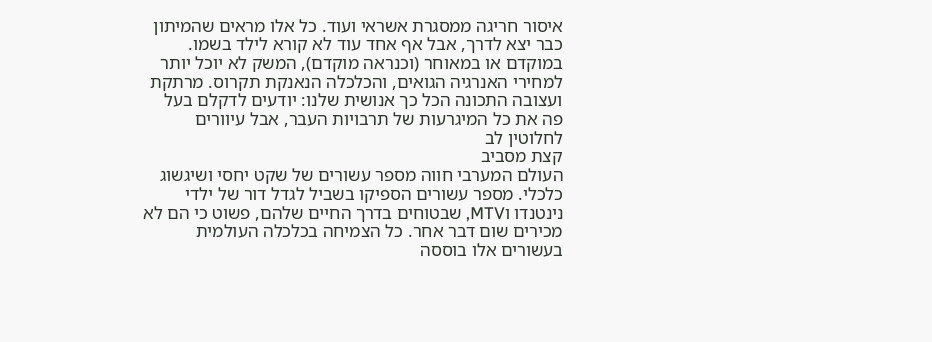איסור חריגה ממסגרת אשראי ועוד. כל אלו מראים שהמיתון כבר יצא לדרך, אבל אף אחד עוד לא קורא לילד בשמו. במוקדם או במאוחר (וכנראה מוקדם), המשק לא יוכל יותר למחירי האנרגיה הגואים, והכלכלה הנאנקת תקרוס. מרתקת ועצובה התכונה הכל כך אנושית שלנו: יודעים לדקלם בעל פה את כל המיגרעות של תרבויות העבר, אבל עיוורים לחלוטין לב
קצת מסביב
העולם המערבי חווה מספר עשורים של שקט יחסי ושיגשוג כלכלי. מספר עשורים הספיקו בשביל לגדל דור של ילדי נינטנדו וMTV, שבטוחים בדרך החיים שלהם, פשוט כי הם לא מכירים שום דבר אחר. כל הצמיחה בכלכלה העולמית בעשורים אלו בוססה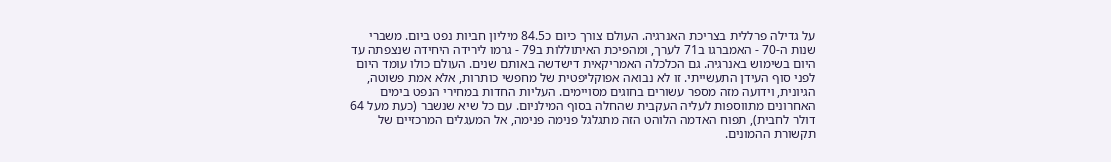על גדילה פרללית בצריכת האנרגיה. העולם צורך כיום כ84.5 מיליון חביות נפט ביום. משברי שנות ה-70 - האמברגו ב71 לערך, ומהפיכת האיתוללות ב79 - גרמו לירידה היחידה שנצפתה עד היום בשימוש באנרגיה. גם הכלכלה האמריקאית דישדשה באותם שנים. העולם כולו עומד היום לפני סוף העידן התעשייתי. זו לא נבואה אפוקליפטית של מחפשי כותרות, אלא אמת פשוטה, הגיונית, וידועה מזה מספר עשורים בחוגים מסויימים. העליות החדות במחירי הנפט בימים האחרונים מתווספות לעליה העקבית שהחלה בסוף המילניום. עם כל שיא שנשבר (כעת מעל 64 דולר לחבית), תפוח האדמה הלוהט הזה מתגלגל פנימה פנימה, אל המעגלים המרכזיים של תקשורת ההמונים.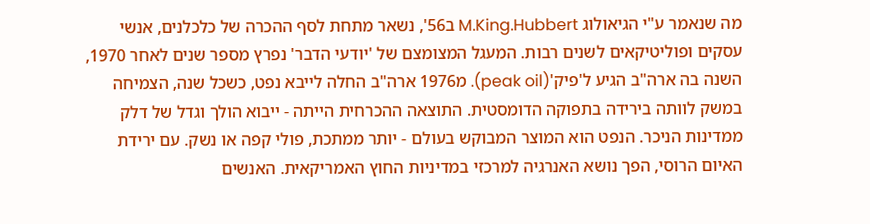מה שנאמר ע"י הגיאולוג M.King.Hubbert ב56', נשאר מתחת לסף ההכרה של כלכלנים, אנשי עסקים ופוליטיקאים לשנים רבות. המעגל המצומצם של 'יודעי הדבר' נפרץ מספר שנים לאחר 1970, השנה בה ארה"ב הגיע ל'פיק'(peak oil). מ1976 ארה"ב החלה לייבא נפט, כשכל שנה, הצמיחה במשק לוותה בירידה בתפוקה הדומסטית. התוצאה ההכרחית הייתה - ייבוא הולך וגדל של דלק ממדינות הניכר. הנפט הוא המוצר המבוקש בעולם - יותר ממתכת, פולי קפה או נשק. עם ירידת האיום הרוסי, הפך נושא האנרגיה למרכזי במדיניות החוץ האמריקאית. האנשים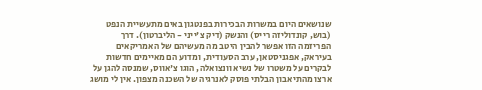שנושאים היום במשרות הבכירות בפנטגון באים מתעשיית הנפט (בוש, קונדוליזה רייס) והנשק (דיק צ'ייני - הליברטון). דרך הפריזמה הזו אפשר להבין היטב מה מעשיהם של האמריקאים בעיראק, אפגניסטאן, ערב הסעודית, ומדוע הם מאיימים חדשות לבקרים על משטרו של נשיא וונצואלה, הוגו צ'אווס, שמנסה להגן על ארצו מהתיאבון הבלתי פוסק לאנרגיה של השכנה מצפון. אין לי מושג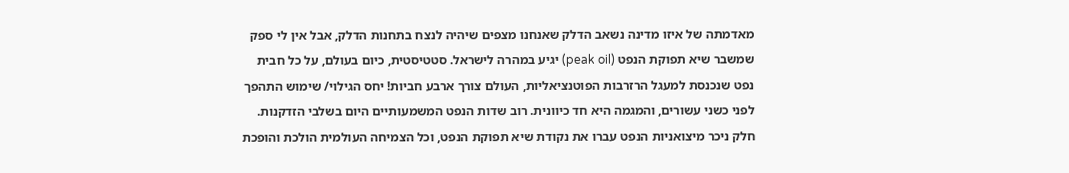מאדמתה של איזו מדינה נשאב הדלק שאנחנו מצפים שיהיה לנצח בתחנות הדלק, אבל אין לי ספק שמשבר שיא תפוקת הנפט (peak oil) יגיע במהרה לישראל. סטטיסטית, כיום בעולם, על כל חבית נפט שנכנסת למעגל הרזרבות הפוטנציאליות, העולם צורך ארבע חביות! יחס הגילוי/ שימוש התהפך לפני כשני עשורים, והמגמה היא חד כיוונית. רוב שדות הנפט המשמעותיים היום בשלבי הזדקנות. חלק ניכר מיצואניות הנפט עברו את נקודת שיא תפוקת הנפט, וכל הצמיחה העולמית הולכת והופכת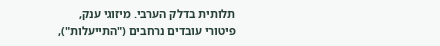תלותית בדלק הערבי. מיזוגי ענק, פיטורי עובדים נרחבים ("התייעלות"),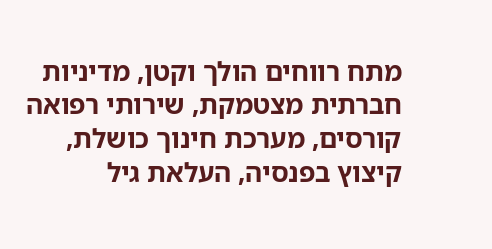מתח רווחים הולך וקטן, מדיניות חברתית מצטמקת, שירותי רפואה קורסים, מערכת חינוך כושלת, קיצוץ בפנסיה, העלאת גיל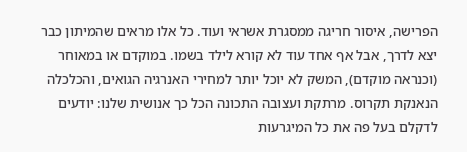הפרישה, איסור חריגה ממסגרת אשראי ועוד. כל אלו מראים שהמיתון כבר יצא לדרך, אבל אף אחד עוד לא קורא לילד בשמו. במוקדם או במאוחר (וכנראה מוקדם), המשק לא יוכל יותר למחירי האנרגיה הגואים, והכלכלה הנאנקת תקרוס. מרתקת ועצובה התכונה הכל כך אנושית שלנו: יודעים לדקלם בעל פה את כל המיגרעות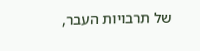של תרבויות העבר,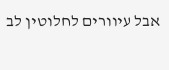אבל עיוורים לחלוטין לב